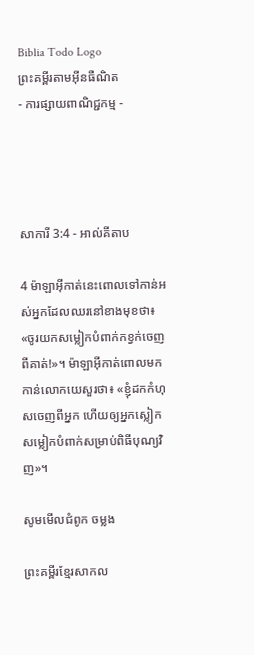Biblia Todo Logo
ព្រះគម្ពីរតាមអ៊ីនធឺណិត
- ការផ្សាយពាណិជ្ជកម្ម -




សាការី 3:4 - អាល់គីតាប

4 ម៉ាឡា‌អ៊ីកាត់នេះពោលទៅកាន់អស់អ្នកដែលឈរនៅខាងមុខថា៖ «ចូរយកសម្លៀក‌បំពាក់កខ្វក់ចេញពីគាត់!»។ ម៉ាឡា‌អ៊ីកាត់ពោលមកកាន់លោកយេសួរថា៖ «ខ្ញុំដកកំហុសចេញពីអ្នក ហើយឲ្យអ្នកស្លៀកសម្លៀក‌បំពាក់សម្រាប់ពិធីបុណ្យវិញ»។

សូមមើលជំពូក ចម្លង

ព្រះគម្ពីរខ្មែរសាកល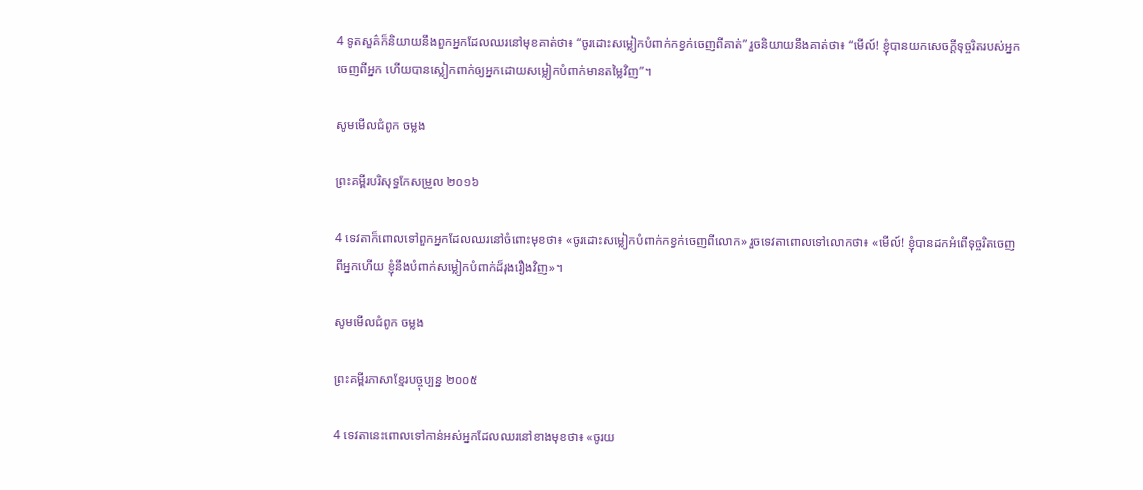4 ទូតសួគ៌ក៏និយាយនឹងពួកអ្នកដែលឈរនៅមុខគាត់ថា៖ “ចូរដោះសម្លៀកបំពាក់កខ្វក់ចេញពីគាត់” រួចនិយាយនឹងគាត់ថា៖ “មើល៍! ខ្ញុំបានយកសេចក្ដីទុច្ចរិតរបស់អ្នកចេញពីអ្នក ហើយបានស្លៀកពាក់ឲ្យអ្នកដោយសម្លៀកបំពាក់មានតម្លៃវិញ”។

សូមមើលជំពូក ចម្លង

ព្រះគម្ពីរបរិសុទ្ធកែសម្រួល ២០១៦

4 ទេវតាក៏ពោលទៅពួកអ្នកដែលឈរនៅចំពោះមុខថា៖ «ចូរដោះសម្លៀក‌បំពាក់កខ្វក់ចេញពីលោក» រួចទេវតាពោលទៅលោកថា៖ «មើល៍! ខ្ញុំបានដកអំពើទុច្ចរិតចេញពីអ្នកហើយ ខ្ញុំនឹង‌បំពាក់សម្លៀកបំពាក់ដ៏រុងរឿងវិញ»។

សូមមើលជំពូក ចម្លង

ព្រះគម្ពីរភាសាខ្មែរបច្ចុប្បន្ន ២០០៥

4 ទេវតានេះពោលទៅកាន់អស់អ្នកដែលឈរនៅខាងមុខថា៖ «ចូរយ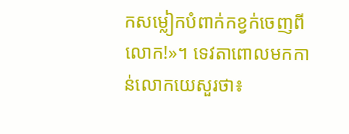កសម្លៀក‌បំពាក់កខ្វក់ចេញពីលោក!»។ ទេវតាពោលមកកាន់លោកយេសួរថា៖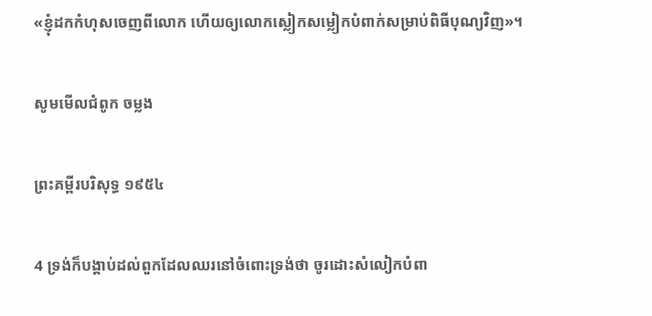«ខ្ញុំដកកំហុសចេញពីលោក ហើយឲ្យលោកស្លៀកសម្លៀក‌បំពាក់សម្រាប់ពិធីបុណ្យវិញ»។

សូមមើលជំពូក ចម្លង

ព្រះគម្ពីរបរិសុទ្ធ ១៩៥៤

4 ទ្រង់ក៏បង្គាប់ដល់ពួកដែលឈរនៅចំពោះទ្រង់ថា ចូរដោះសំលៀក‌បំពា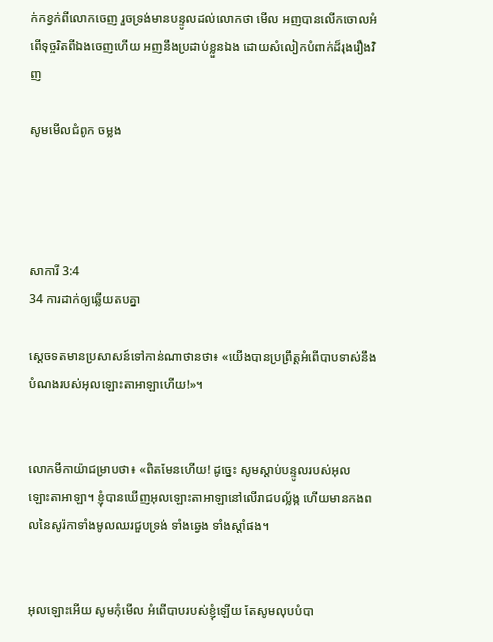ក់កខ្វក់ពីលោកចេញ រួចទ្រង់មានបន្ទូលដល់លោកថា មើល អញបានលើកចោលអំពើទុច្ចរិតពីឯងចេញហើយ អញនឹងប្រដាប់ខ្លួនឯង ដោយសំលៀក‌បំពាក់ដ៏រុងរឿងវិញ

សូមមើលជំពូក ចម្លង




សាការី 3:4
34 ការដាក់ឲ្យឆ្លើយតបគ្នា

ស្តេចទតមានប្រសាសន៍ទៅកាន់ណាថានថា៖ «យើងបានប្រព្រឹត្តអំពើបាបទាស់នឹងបំណងរបស់អុលឡោះ‌តាអាឡាហើយ!»។


លោកមីកា‌យ៉ាជម្រាបថា៖ «ពិតមែនហើយ! ដូច្នេះ សូមស្តាប់បន្ទូលរបស់អុលឡោះ‌តាអាឡា។ ខ្ញុំបានឃើញអុលឡោះ‌តាអាឡានៅលើរាជ‌បល្ល័ង្ក ហើយមានកង‌ពលនៃសូរ៉កាទាំងមូលឈរជួបទ្រង់ ទាំងឆ្វេង ទាំងស្តាំផង។


អុលឡោះអើយ សូមកុំមើល អំពើបាបរបស់ខ្ញុំឡើយ តែសូមលុបបំបា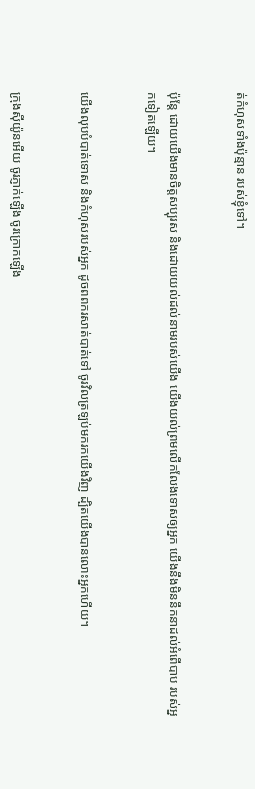ត់កំហុសទាំងប៉ុន្មាន របស់ខ្ញុំទៅ។


ប៉ុន្តែ ដោយយើងមានចិត្តសប្បុរស និងដោយយល់ដល់នាមរបស់យើង យើងយល់ព្រមលើក‌លែងទោសឲ្យអ្នក យើងនឹងមិននឹកនាដល់អំពើបាប របស់អ្នកទៀតឡើយ។


យើងលុបបំបាត់ទោស និងកំហុសរបស់អ្នក ដូចពពករសាត់បាត់ទៅ ចូរវិលត្រឡប់មករកយើងវិញ ដ្បិតយើងបានលោះអ្នកហើយ។


ក្រុងស៊ីយ៉ូនអើយ ចូរភ្ញាក់ឡើង ចូរក្រោកឡើង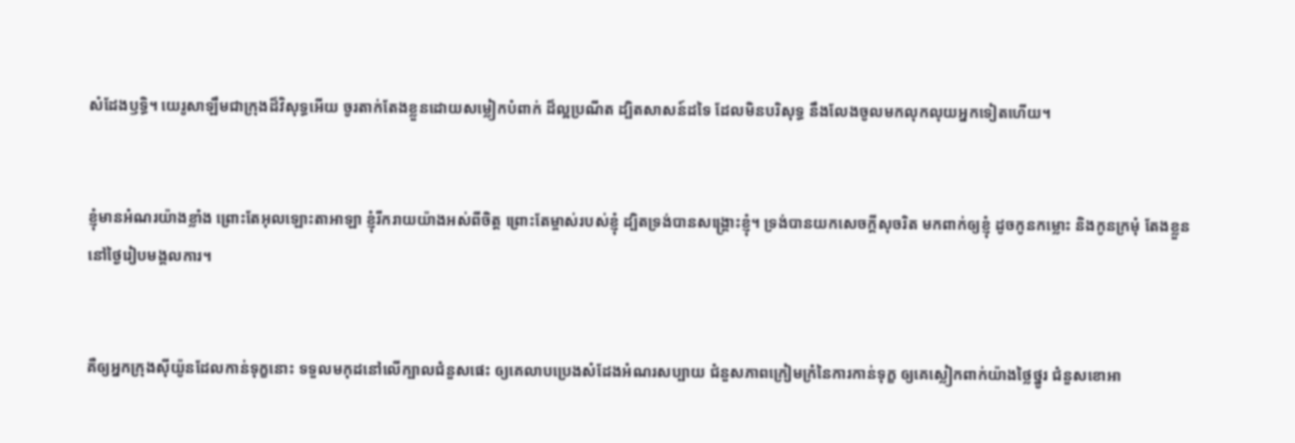សំដែងឫទ្ធិ។ យេរូ‌សាឡឹមជាក្រុងដ៏‌វិសុទ្ធអើយ ចូរតាក់តែងខ្លួនដោយសម្លៀក‌បំពាក់ ដ៏ល្អប្រណីត ដ្បិតសាសន៍ដទៃ ដែលមិនបរិសុទ្ធ នឹងលែងចូលមកលុក‌លុយអ្នកទៀតហើយ។


ខ្ញុំមានអំណរយ៉ាងខ្លាំង ព្រោះតែអុលឡោះ‌តាអាឡា ខ្ញុំរីក‌រាយយ៉ាងអស់ពីចិត្ត ព្រោះតែម្ចាស់របស់ខ្ញុំ ដ្បិតទ្រង់បានសង្គ្រោះខ្ញុំ។ ទ្រង់បានយកសេចក្ដីសុចរិត មកពាក់ឲ្យខ្ញុំ ដូចកូនកម្លោះ និងកូនក្រមុំ តែងខ្លួននៅថ្ងៃរៀបមង្គលការ។


គឺឲ្យអ្នកក្រុងស៊ីយ៉ូនដែលកាន់ទុក្ខនោះ ទទួលមកុដនៅលើក្បាលជំនួសផេះ ឲ្យគេលាបប្រេងសំដែងអំណរសប្បាយ ជំនួសភាពក្រៀម‌ក្រំនៃការកាន់ទុក្ខ ឲ្យគេស្លៀកពាក់យ៉ាងថ្លៃ‌ថ្នូរ ជំនួសខោ‌អា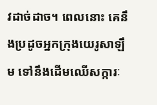វដាច់‌ដាច។ ពេលនោះ គេនឹងប្រដូចអ្នកក្រុងយេរូ‌សាឡឹម ទៅនឹងដើមឈើសក្ការៈ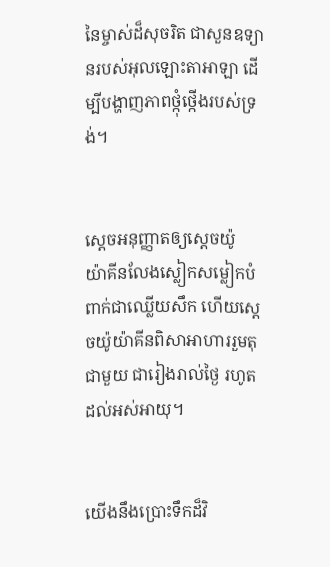នៃម្ចាស់ដ៏សុចរិត ជាសួនឧទ្យានរបស់អុលឡោះ‌តាអាឡា ដើម្បីបង្ហាញភាពថ្កុំ‌ថ្កើងរបស់ទ្រង់។


ស្ដេចអនុញ្ញាតឲ្យស្តេចយ៉ូយ៉ា‌គីនលែងស្លៀកសម្លៀក‌បំពាក់ជាឈ្លើយសឹក ហើយស្តេចយ៉ូយ៉ា‌គីនពិសាអាហាររួមតុជាមួយ ជារៀងរាល់ថ្ងៃ រហូតដល់អស់អាយុ។


យើងនឹងប្រោះទឹកដ៏វិ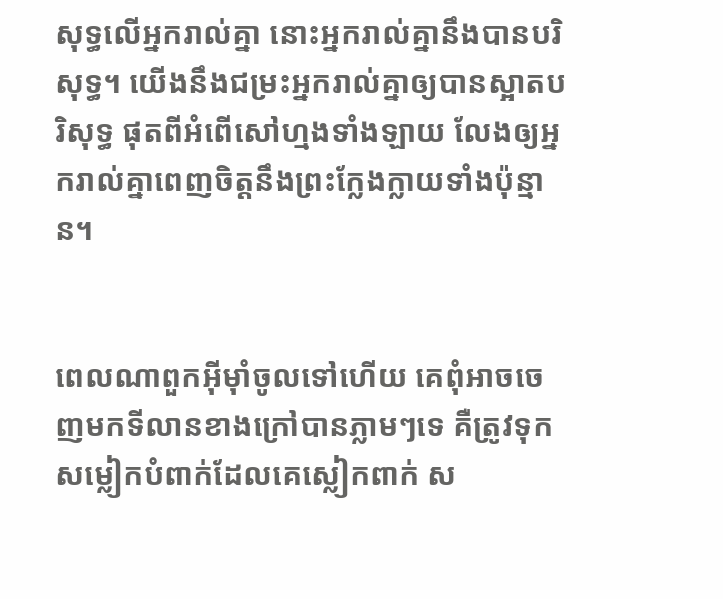សុទ្ធលើអ្នករាល់គ្នា នោះអ្នករាល់គ្នានឹងបានបរិសុទ្ធ។ យើងនឹងជម្រះអ្នករាល់គ្នាឲ្យបានស្អាតបរិសុទ្ធ ផុតពីអំពើសៅហ្មងទាំង‌ឡាយ លែងឲ្យអ្នករាល់គ្នាពេញចិត្តនឹងព្រះក្លែង‌ក្លាយទាំងប៉ុន្មាន។


ពេលណាពួកអ៊ីមុាំចូលទៅហើយ គេពុំអាចចេញមកទី‌លានខាងក្រៅបានភ្លាមៗទេ គឺត្រូវទុកសម្លៀក‌បំពាក់ដែលគេស្លៀកពាក់ ស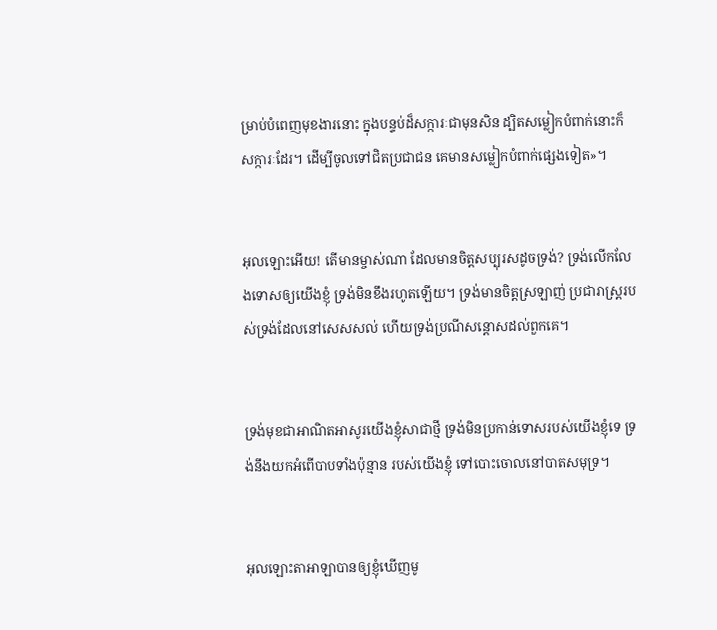ម្រាប់បំពេញមុខ‌ងារនោះ ក្នុងបន្ទប់ដ៏សក្ការៈជាមុនសិន ដ្បិតសម្លៀក‌បំពាក់នោះក៏សក្ការៈដែរ។ ដើម្បីចូលទៅជិតប្រជា‌ជន គេមានសម្លៀក‌បំពាក់ផ្សេងទៀត»។


អុលឡោះអើយ! តើមានម្ចាស់ណា ដែលមានចិត្តសប្បុរសដូចទ្រង់? ទ្រង់លើក‌លែងទោសឲ្យយើងខ្ញុំ ទ្រង់មិនខឹងរហូតឡើយ។ ទ្រង់មានចិត្តស្រឡាញ់ ប្រជា‌រាស្ត្ររបស់ទ្រង់ដែលនៅសេស‌សល់ ហើយទ្រង់ប្រណី‌សន្ដោសដល់ពួកគេ។


ទ្រង់មុខជាអាណិត‌អាសូរយើងខ្ញុំសាជាថ្មី ទ្រង់មិនប្រកាន់ទោសរបស់យើងខ្ញុំទេ ទ្រង់នឹងយកអំពើបាបទាំងប៉ុន្មាន របស់យើងខ្ញុំ ទៅបោះចោលនៅបាតសមុទ្រ។


អុលឡោះ‌តាអាឡាបានឲ្យខ្ញុំឃើញមូ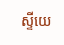ស្ទីយេ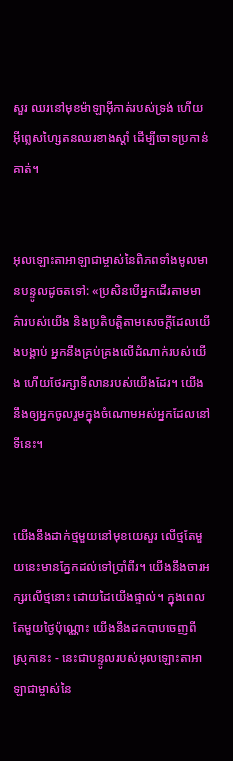សួរ ឈរនៅមុខម៉ាឡា‌អ៊ីកាត់របស់ទ្រង់ ហើយអ៊ីព្លេស‌ហ្សៃតនឈរខាងស្ដាំ ដើម្បីចោទប្រកាន់គាត់។


អុលឡោះ‌តាអាឡាជាម្ចាស់នៃពិភពទាំងមូលមានបន្ទូលដូចតទៅ: «ប្រសិនបើអ្នកដើរតាមមាគ៌ារបស់យើង និងប្រតិបត្តិតាមសេចក្ដីដែលយើងបង្គាប់ អ្នកនឹងគ្រប់‌គ្រងលើដំណាក់របស់យើង ហើយថែ‌រក្សាទី‌លានរបស់យើងដែរ។ យើងនឹងឲ្យអ្នកចូលរួមក្នុងចំណោមអស់អ្នកដែលនៅទីនេះ។


យើងនឹងដាក់ថ្មមួយនៅមុខយេសួរ លើថ្មតែមួយនេះមានភ្នែកដល់ទៅប្រាំ‌ពីរ។ យើងនឹងចារអក្សរលើថ្មនោះ ដោយដៃយើងផ្ទាល់។ ក្នុងពេលតែមួយថ្ងៃប៉ុណ្ណោះ យើងនឹងដកបាបចេញពីស្រុកនេះ - នេះជាបន្ទូលរបស់អុលឡោះ‌តាអាឡាជាម្ចាស់នៃ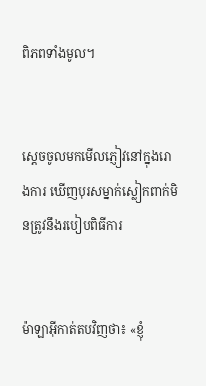ពិភពទាំងមូល។


ស្តេចចូលមកមើលភ្ញៀវនៅក្នុងរោងការ ឃើញបុរសម្នាក់ស្លៀកពាក់មិនត្រូវនឹងរបៀបពិធីការ


ម៉ាឡា‌អ៊ីកាត់តបវិញថា៖ «ខ្ញុំ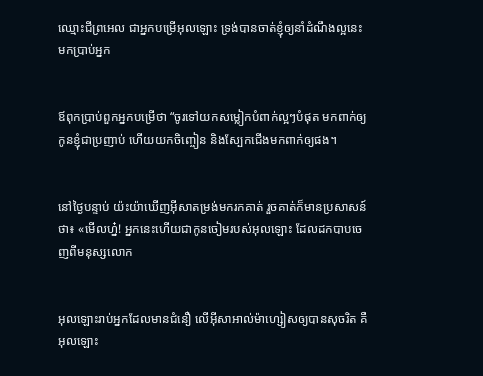ឈ្មោះជីព្រ‌អេល ជាអ្នកបម្រើអុលឡោះ ទ្រង់បានចាត់ខ្ញុំឲ្យនាំដំណឹង‌ល្អនេះ មកប្រាប់អ្នក


ឪពុកប្រាប់ពួកអ្នកបម្រើថា “ចូរទៅយកសម្លៀក‌បំពាក់ល្អៗបំផុត មកពាក់ឲ្យកូនខ្ញុំជាប្រញាប់ ហើយយកចិញ្ចៀន និងស្បែកជើងមកពាក់ឲ្យផង។


នៅថ្ងៃបន្ទាប់ យ៉ះយ៉ាឃើញអ៊ីសាតម្រង់មករកគាត់ រួចគាត់ក៏មានប្រសាសន៍ថា៖ «មើលហ្ន៎! អ្នកនេះហើយជាកូនចៀមរបស់អុលឡោះ ដែលដកបាបចេញពីមនុស្សលោក


អុលឡោះរាប់អ្នកដែលមានជំនឿ លើអ៊ីសា‌អាល់ម៉ា‌ហ្សៀសឲ្យបានសុចរិត គឺអុលឡោះ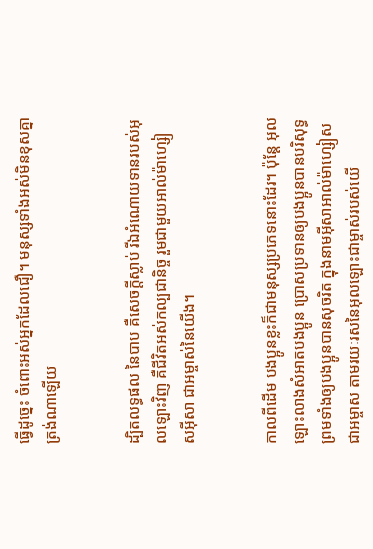ធ្វើដូច្នេះ ចំពោះអស់អ្នកដែលជឿ។ មនុស្សទាំងអស់មិនខុសគ្នាត្រង់ណាឡើយ


ដ្បិតលទ្ធផល នៃបាប គឺសេចក្ដីស្លាប់ រីឯអំណោយទានរបស់អុលឡោះវិញ គឺជីវិតអស់‌កល្បជា‌និច្ច រួមជាមួយអាល់ម៉ា‌ហ្សៀស‌អ៊ីសា ជាអម្ចាស់នៃយើង។


កាលពីដើម បងប្អូនខ្លះក៏ជាមនុស្សប្រភេទនោះដែរ។ ប៉ុន្ដែ អុលឡោះលាងសំអាតបងប្អូន ប្រោសប្រទានឲ្យបងប្អូនបានបរិសុទ្ធ ព្រមទាំងឲ្យបងប្អូនបានសុចរិត ក្នុងនាមអ៊ីសា‌អាល់ម៉ា‌ហ្សៀសជាអម្ចាស តាមរយៈរសនៃអុលឡោះជាម្ចាស់របស់យើ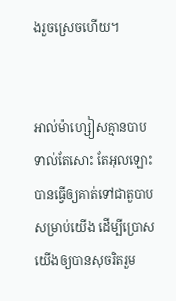ងរួចស្រេចហើយ។


អាល់ម៉ា‌ហ្សៀសគ្មានបាបទាល់តែសោះ តែអុលឡោះបានធ្វើឲ្យគាត់ទៅជាតួបាបសម្រាប់យើង ដើម្បីប្រោសយើងឲ្យបានសុចរិតរួម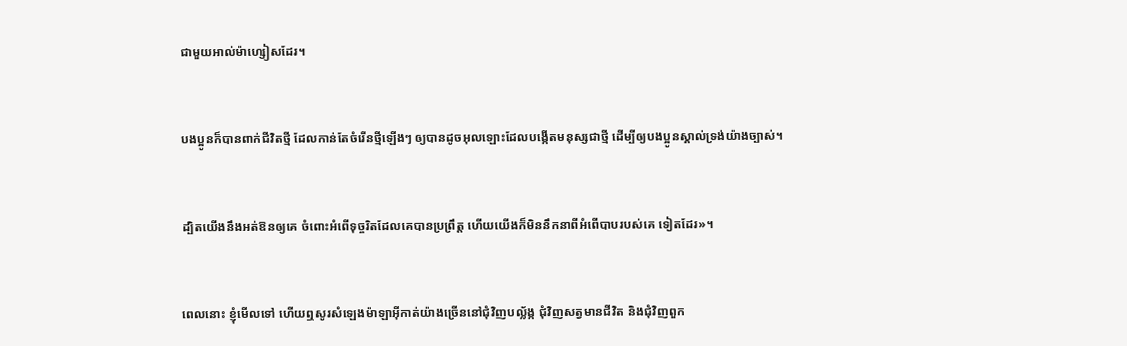ជាមួយអាល់ម៉ា‌ហ្សៀសដែរ។


បងប្អូនក៏បានពាក់ជីវិតថ្មី ដែលកាន់តែចំរើនថ្មីឡើងៗ ឲ្យបានដូចអុលឡោះដែលបង្កើតមនុស្សជាថ្មី ដើម្បីឲ្យបងប្អូនស្គាល់ទ្រង់យ៉ាងច្បាស់។


ដ្បិតយើងនឹងអត់ឱនឲ្យគេ ចំពោះអំពើទុច្ចរិតដែលគេបានប្រព្រឹត្ដ ហើយយើងក៏មិននឹកនាពីអំពើបាបរបស់គេ ទៀតដែរ»។


ពេលនោះ ខ្ញុំមើលទៅ ហើយឮសូរសំឡេងម៉ាឡា‌អ៊ីកាត់យ៉ាងច្រើននៅជុំ‌វិញបល្ល័ង្ក ជុំ‌វិញសត្វមានជីវិត និងជុំ‌វិញពួក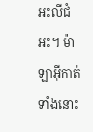អះលី‌ជំអះ។ ម៉ាឡា‌អ៊ីកាត់ទាំងនោះ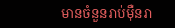មានចំនួនរាប់ម៉ឺនរា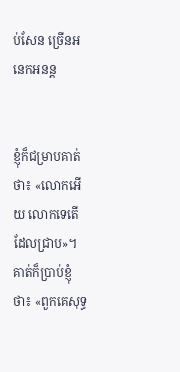ប់សែន ច្រើនអនេក‌អនន្ដ


ខ្ញុំក៏ជម្រាបគាត់ថា៖ «លោកអើយ លោកទេតើដែលជ្រាប»។ គាត់ក៏ប្រាប់ខ្ញុំថា៖ «ពួកគេសុទ្ធ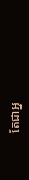តែជាអ្ន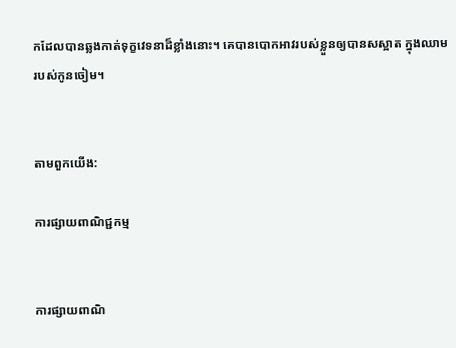កដែលបានឆ្លងកាត់ទុក្ខវេទនាដ៏ខ្លាំងនោះ។ គេបានបោកអាវរបស់ខ្លួនឲ្យបានសស្អាត ក្នុងឈាមរបស់កូនចៀម។


តាមពួកយើង:

ការផ្សាយពាណិជ្ជកម្ម


ការផ្សាយពាណិ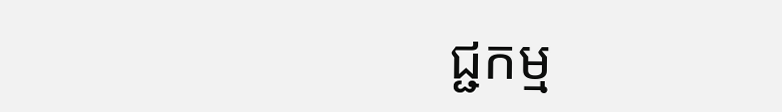ជ្ជកម្ម